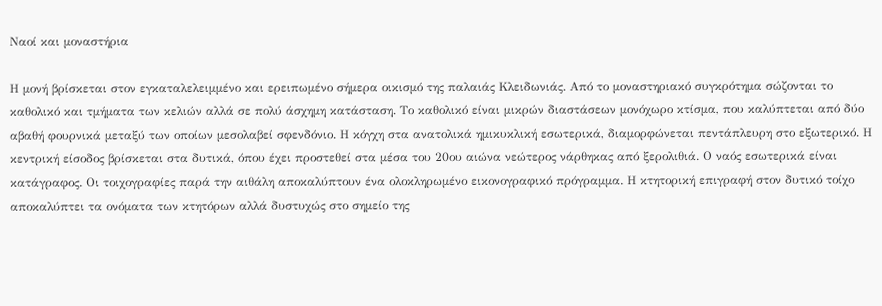Ναοί και μοναστήρια

Η μονή βρίσκεται στον εγκαταλελειμμένο και ερειπωμένο σήμερα οικισμό της παλαιάς Κλειδωνιάς. Από το μοναστηριακό συγκρότημα σώζονται το καθολικό και τμήματα των κελιών αλλά σε πολύ άσχημη κατάσταση. Το καθολικό είναι μικρών διαστάσεων μονόχωρο κτίσμα, που καλύπτεται από δύο αβαθή φουρνικά μεταξύ των οποίων μεσολαβεί σφενδόνιο. Η κόγχη στα ανατολικά ημικυκλική εσωτερικά, διαμορφώνεται πεντάπλευρη στο εξωτερικό. Η κεντρική είσοδος βρίσκεται στα δυτικά, όπου έχει προστεθεί στα μέσα του 20ου αιώνα νεώτερος νάρθηκας από ξερολιθιά. Ο ναός εσωτερικά είναι κατάγραφος. Οι τοιχογραφίες παρά την αιθάλη αποκαλύπτουν ένα ολοκληρωμένο εικονογραφικό πρόγραμμα. Η κτητορική επιγραφή στον δυτικό τοίχο αποκαλύπτει τα ονόματα των κτητόρων αλλά δυστυχώς στο σημείο της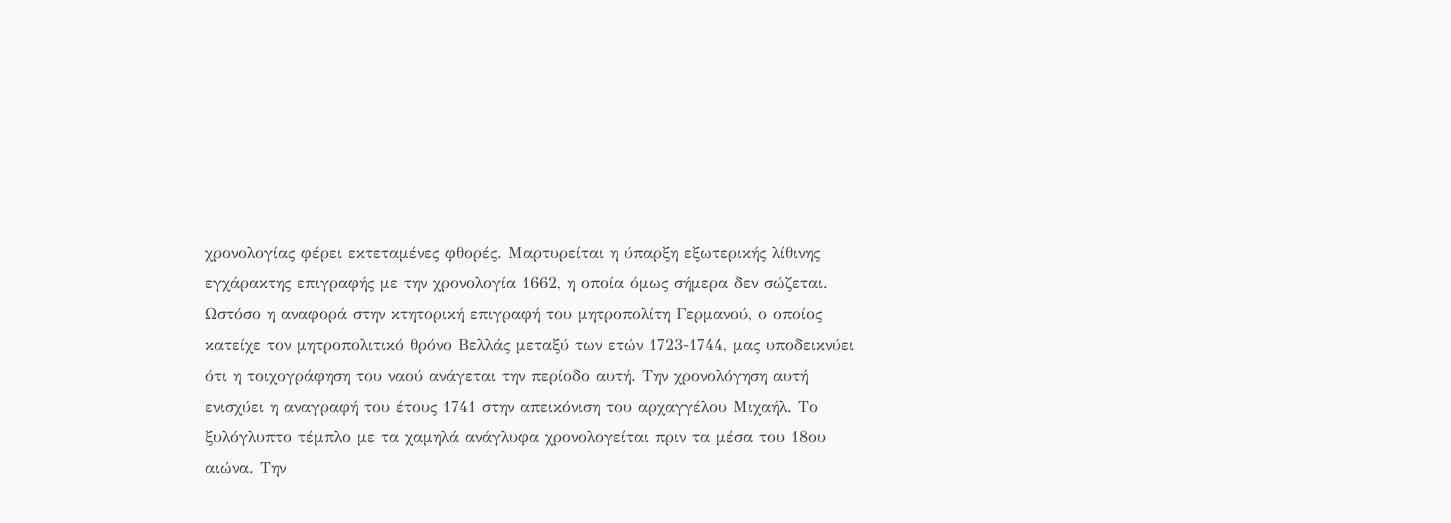χρονολογίας φέρει εκτεταμένες φθορές. Μαρτυρείται η ύπαρξη εξωτερικής λίθινης εγχάρακτης επιγραφής με την χρονολογία 1662, η οποία όμως σήμερα δεν σώζεται. Ωστόσο η αναφορά στην κτητορική επιγραφή του μητροπολίτη Γερμανού, ο οποίος κατείχε τον μητροπολιτικό θρόνο Βελλάς μεταξύ των ετών 1723-1744, μας υποδεικνύει ότι η τοιχογράφηση του ναού ανάγεται την περίοδο αυτή. Την χρονολόγηση αυτή ενισχύει η αναγραφή του έτους 1741 στην απεικόνιση του αρχαγγέλου Μιχαήλ. Το ξυλόγλυπτο τέμπλο με τα χαμηλά ανάγλυφα χρονολογείται πριν τα μέσα του 18ου αιώνα. Την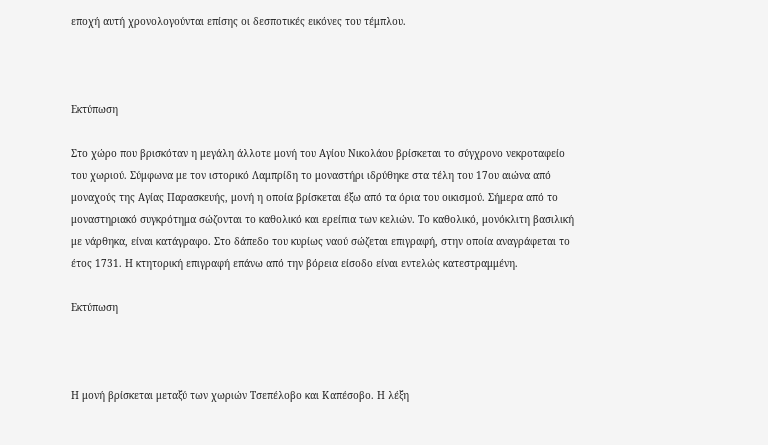εποχή αυτή χρονολογούνται επίσης οι δεσποτικές εικόνες του τέμπλου.



Εκτύπωση

Στο χώρο που βρισκόταν η μεγάλη άλλοτε μονή του Αγίου Νικολάου βρίσκεται το σύγχρονο νεκροταφείο του χωριού. Σύμφωνα με τον ιστορικό Λαμπρίδη το μοναστήρι ιδρύθηκε στα τέλη του 17ου αιώνα από μοναχούς της Αγίας Παρασκευής, μονή η οποία βρίσκεται έξω από τα όρια του οικισμού. Σήμερα από το μοναστηριακό συγκρότημα σώζονται το καθολικό και ερείπια των κελιών. Το καθολικό, μονόκλιτη βασιλική με νάρθηκα, είναι κατάγραφο. Στο δάπεδο του κυρίως ναού σώζεται επιγραφή, στην οποία αναγράφεται το έτος 1731. Η κτητορική επιγραφή επάνω από την βόρεια είσοδο είναι εντελώς κατεστραμμένη.

Εκτύπωση



Η μονή βρίσκεται μεταξύ των χωριών Τσεπέλοβο και Καπέσοβο. Η λέξη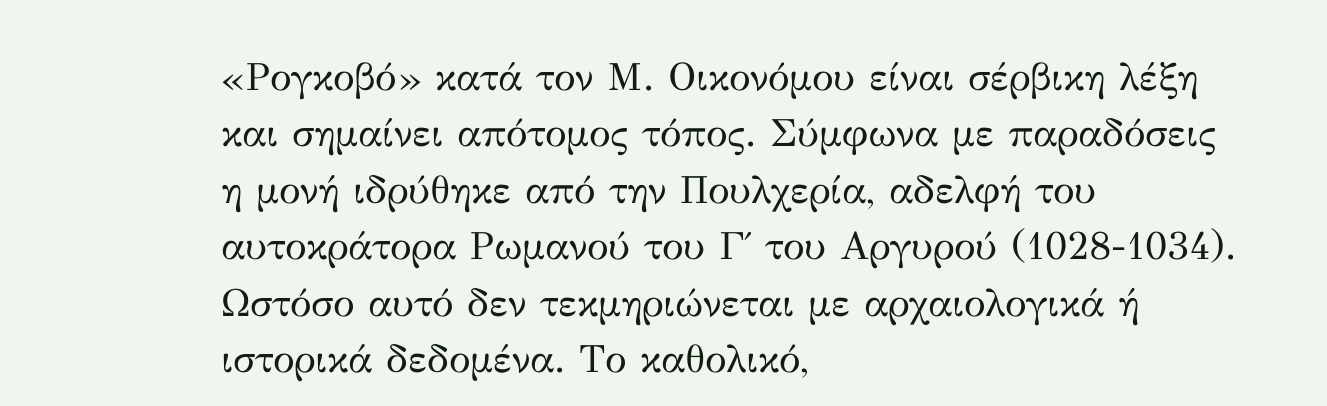«Ρογκοβό» κατά τον Μ. Οικονόμου είναι σέρβικη λέξη και σημαίνει απότομος τόπος. Σύμφωνα με παραδόσεις η μονή ιδρύθηκε από την Πουλχερία, αδελφή του αυτοκράτορα Ρωμανού του Γ΄ του Αργυρού (1028-1034). Ωστόσο αυτό δεν τεκμηριώνεται με αρχαιολογικά ή ιστορικά δεδομένα. Το καθολικό,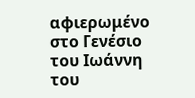αφιερωμένο στο Γενέσιο του Ιωάννη του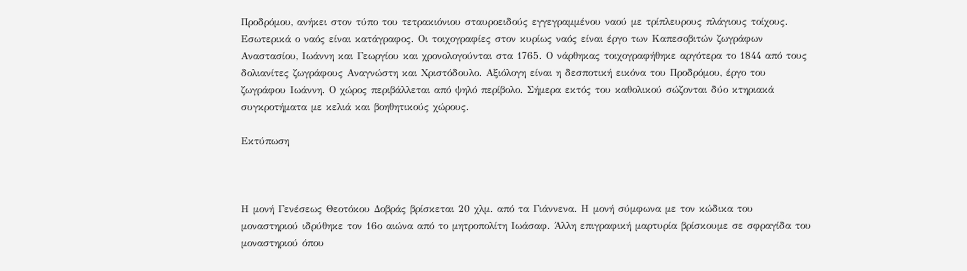Προδρόμου, ανήκει στον τύπο του τετρακιόνιου σταυροειδούς εγγεγραμμένου ναού με τρίπλευρους πλάγιους τοίχους. Εσωτερικά ο ναός είναι κατάγραφος. Οι τοιχογραφίες στον κυρίως ναός είναι έργο των Καπεσοβιτών ζωγράφων Αναστασίου, Ιωάννη και Γεωργίου και χρονολογούνται στα 1765. Ο νάρθηκας τοιχογραφήθηκε αργότερα το 1844 από τους δολιανίτες ζωγράφους Αναγνώστη και Χριστόδουλο. Αξιόλογη είναι η δεσποτική εικόνα του Προδρόμου, έργο του ζωγράφου Ιωάννη. Ο χώρος περιβάλλεται από ψηλό περίβολο. Σήμερα εκτός του καθολικού σώζονται δύο κτηριακά συγκροτήματα με κελιά και βοηθητικούς χώρους.

Εκτύπωση



Η μονή Γενέσεως Θεοτόκου Δοβράς βρίσκεται 20 χλμ. από τα Γιάννενα. Η μονή σύμφωνα με τον κώδικα του μοναστηριού ιδρύθηκε τον 16ο αιώνα από το μητροπολίτη Ιωάσαφ. Άλλη επιγραφική μαρτυρία βρίσκουμε σε σφραγίδα του μοναστηριού όπου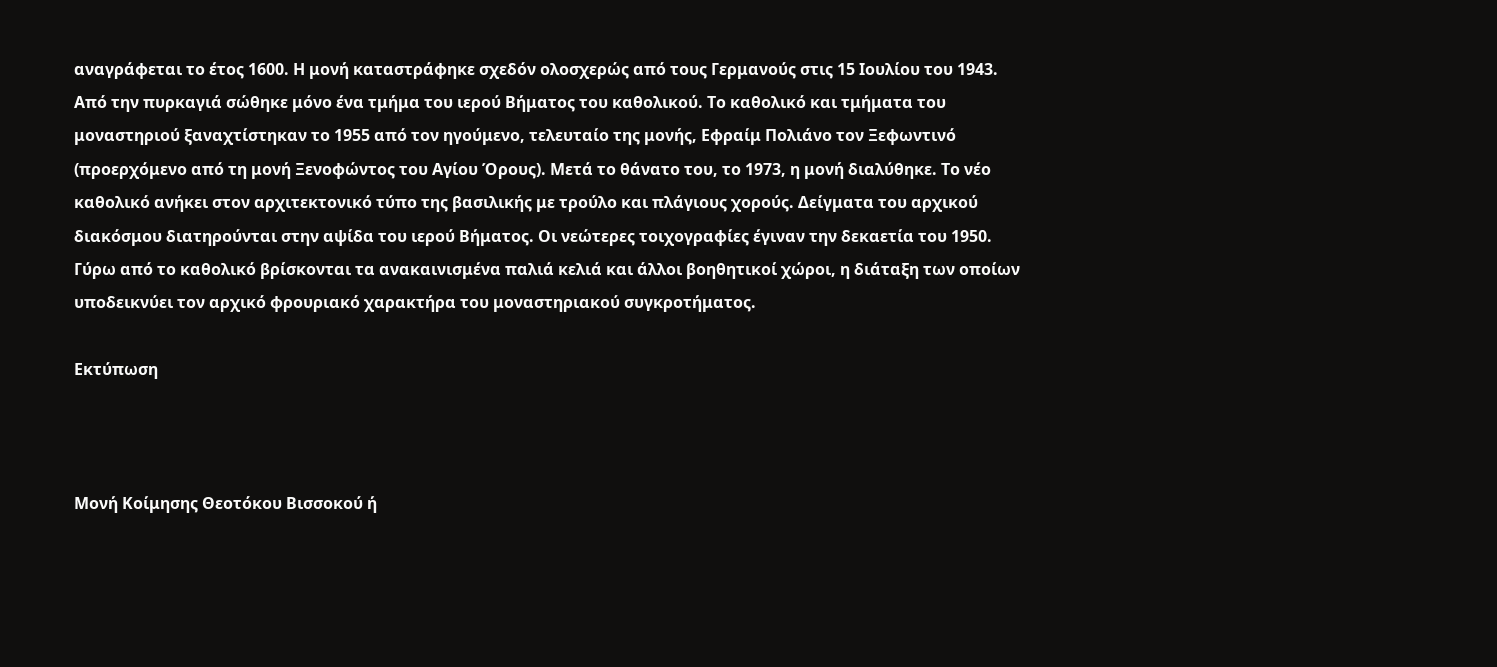αναγράφεται το έτος 1600. Η μονή καταστράφηκε σχεδόν ολοσχερώς από τους Γερμανούς στις 15 Ιουλίου του 1943. Από την πυρκαγιά σώθηκε μόνο ένα τμήμα του ιερού Βήματος του καθολικού. Το καθολικό και τμήματα του μοναστηριού ξαναχτίστηκαν το 1955 από τον ηγούμενο, τελευταίο της μονής, Εφραίμ Πολιάνο τον Ξεφωντινό (προερχόμενο από τη μονή Ξενοφώντος του Αγίου Όρους). Μετά το θάνατο του, το 1973, η μονή διαλύθηκε. Το νέο καθολικό ανήκει στον αρχιτεκτονικό τύπο της βασιλικής με τρούλο και πλάγιους χορούς. Δείγματα του αρχικού διακόσμου διατηρούνται στην αψίδα του ιερού Βήματος. Οι νεώτερες τοιχογραφίες έγιναν την δεκαετία του 1950. Γύρω από το καθολικό βρίσκονται τα ανακαινισμένα παλιά κελιά και άλλοι βοηθητικοί χώροι, η διάταξη των οποίων υποδεικνύει τον αρχικό φρουριακό χαρακτήρα του μοναστηριακού συγκροτήματος.

Εκτύπωση



Μονή Κοίμησης Θεοτόκου Βισσοκού ή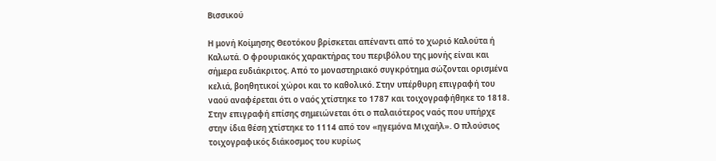Βισσικού

Η μονή Κοίμησης Θεοτόκου βρίσκεται απέναντι από το χωριό Καλούτα ή Καλωτά. Ο φρουριακός χαρακτήρας του περιβόλου της μονής είναι και σήμερα ευδιάκριτος. Από το μοναστηριακό συγκρότημα σώζονται ορισμένα κελιά, βοηθητικοί χώροι και το καθολικό. Στην υπέρθυρη επιγραφή του ναού αναφέρεται ότι ο ναός χτίστηκε το 1787 και τοιχογραφήθηκε το 1818. Στην επιγραφή επίσης σημειώνεται ότι ο παλαιότερος ναός που υπήρχε στην ίδια θέση χτίστηκε το 1114 από τον «ηγεμόνα Μιχαήλ». Ο πλούσιος τοιχογραφικός διάκοσμος του κυρίως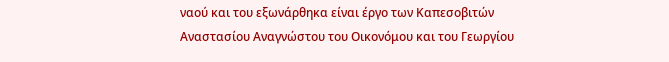ναού και του εξωνάρθηκα είναι έργο των Καπεσοβιτών Αναστασίου Αναγνώστου του Οικονόμου και του Γεωργίου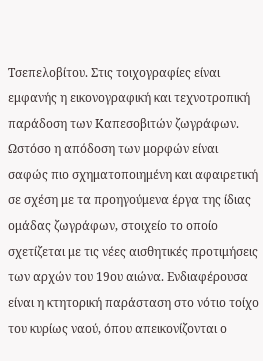Τσεπελοβίτου. Στις τοιχογραφίες είναι εμφανής η εικονογραφική και τεχνοτροπική παράδοση των Καπεσοβιτών ζωγράφων. Ωστόσο η απόδοση των μορφών είναι σαφώς πιο σχηματοποιημένη και αφαιρετική σε σχέση με τα προηγούμενα έργα της ίδιας ομάδας ζωγράφων, στοιχείο το οποίο σχετίζεται με τις νέες αισθητικές προτιμήσεις των αρχών του 19ου αιώνα. Ενδιαφέρουσα είναι η κτητορική παράσταση στο νότιο τοίχο του κυρίως ναού, όπου απεικονίζονται ο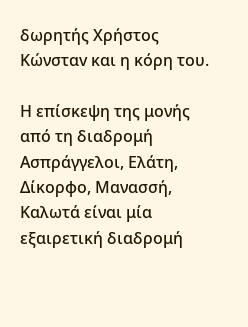δωρητής Χρήστος Κώνσταv και η κόρη του.

Η επίσκεψη της μονής από τη διαδρομή Ασπράγγελοι, Ελάτη, Δίκορφο, Μανασσή, Καλωτά είναι μία εξαιρετική διαδρομή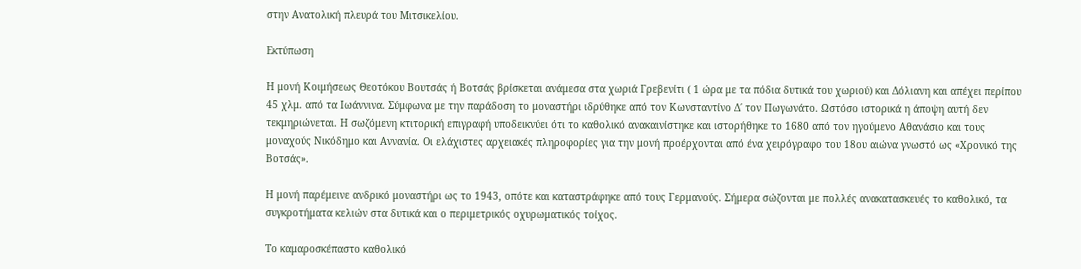στην Ανατολική πλευρά του Μιτσικελίου.

Εκτύπωση

Η μονή Κοιμήσεως Θεοτόκου Βουτσάς ή Βοτσάς βρίσκεται ανάμεσα στα χωριά Γρεβενίτι ( 1 ώρα με τα πόδια δυτικά του χωριού) και Δόλιανη και απέχει περίπου 45 χλμ. από τα Ιωάννινα. Σύμφωνα με την παράδοση το μοναστήρι ιδρύθηκε από τον Κωνσταντίνο Δ΄ τον Πωγωνάτο. Ωστόσο ιστορικά η άποψη αυτή δεν τεκμηριώνεται. Η σωζόμενη κτιτορική επιγραφή υποδεικνύει ότι το καθολικό ανακαινίστηκε και ιστορήθηκε το 1680 από τον ηγούμενο Αθανάσιο και τους μοναχούς Νικόδημο και Αννανία. Οι ελάχιστες αρχειακές πληροφορίες για την μονή προέρχονται από ένα χειρόγραφο του 18ου αιώνα γνωστό ως «Χρονικό της Βοτσάς».

Η μονή παρέμεινε ανδρικό μοναστήρι ως το 1943, οπότε και καταστράφηκε από τους Γερμανούς. Σήμερα σώζονται με πολλές ανακατασκευές το καθολικό, τα συγκροτήματα κελιών στα δυτικά και ο περιμετρικός οχυρωματικός τοίχος.

Το καμαροσκέπαστο καθολικό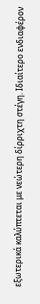εξωτερικά καλύπτεται με νεώτερη δίρριχτη στέγη. Ιδιαίτερο ενδιαφέρον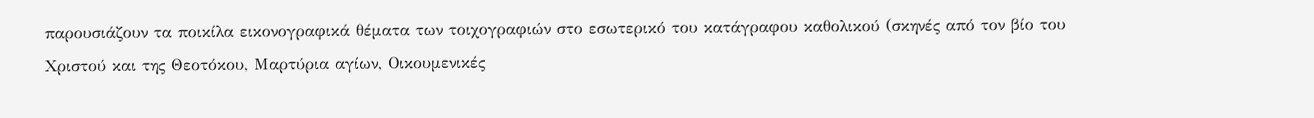παρουσιάζουν τα ποικίλα εικονογραφικά θέματα των τοιχογραφιών στο εσωτερικό του κατάγραφου καθολικού (σκηνές από τον βίο του Χριστού και της Θεοτόκου, Μαρτύρια αγίων, Οικουμενικές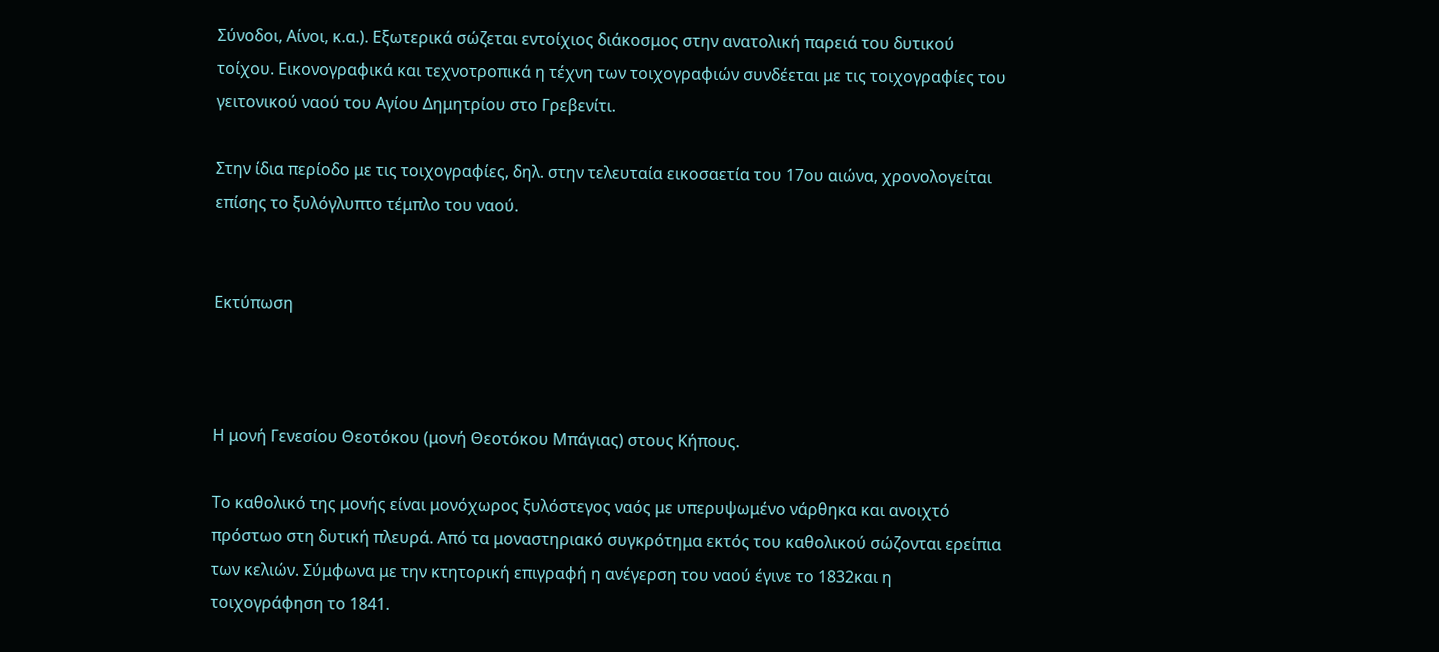Σύνοδοι, Αίνοι, κ.α.). Εξωτερικά σώζεται εντοίχιος διάκοσμος στην ανατολική παρειά του δυτικού τοίχου. Εικονογραφικά και τεχνοτροπικά η τέχνη των τοιχογραφιών συνδέεται με τις τοιχογραφίες του γειτονικού ναού του Αγίου Δημητρίου στο Γρεβενίτι.

Στην ίδια περίοδο με τις τοιχογραφίες, δηλ. στην τελευταία εικοσαετία του 17ου αιώνα, χρονολογείται επίσης το ξυλόγλυπτο τέμπλο του ναού.


Εκτύπωση



Η μονή Γενεσίου Θεοτόκου (μονή Θεοτόκου Μπάγιας) στους Κήπους.

Το καθολικό της μονής είναι μονόχωρος ξυλόστεγος ναός με υπερυψωμένο νάρθηκα και ανοιχτό πρόστωο στη δυτική πλευρά. Από τα μοναστηριακό συγκρότημα εκτός του καθολικού σώζονται ερείπια των κελιών. Σύμφωνα με την κτητορική επιγραφή η ανέγερση του ναού έγινε το 1832και η τοιχογράφηση το 1841.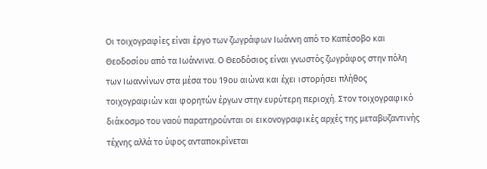Οι τοιχογραφίες είναι έργο των ζωγράφων Ιωάννη από το Καπέσοβο και Θεοδοσίου από τα Ιωάννινα. Ο Θεοδόσιος είναι γνωστός ζωγράφος στην πόλη των Ιωαννίνων στα μέσα του 19ου αιώνα και έχει ιστορήσει πλήθος τοιχογραφιών και φορητών έργων στην ευρύτερη περιοχή. Στον τοιχογραφικό διάκοσμο του ναού παρατηρούνται οι εικονογραφικές αρχές της μεταβυζαντινής τέχνης αλλά το ύφος ανταποκρίνεται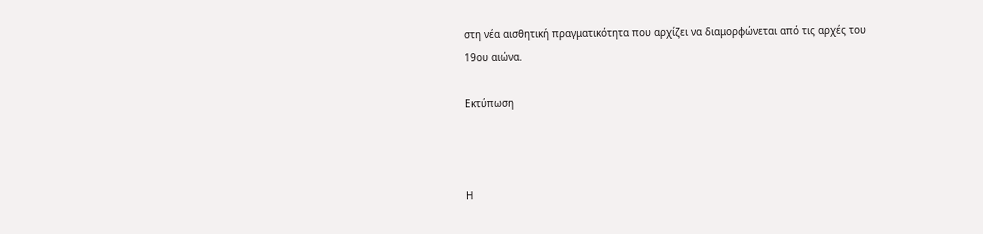στη νέα αισθητική πραγματικότητα που αρχίζει να διαμορφώνεται από τις αρχές του 19ου αιώνα.

Εκτύπωση



Η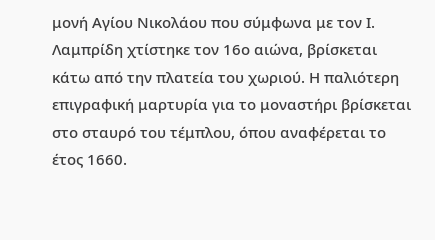μονή Αγίου Νικολάου που σύμφωνα με τον Ι. Λαμπρίδη χτίστηκε τον 16ο αιώνα, βρίσκεται κάτω από την πλατεία του χωριού. Η παλιότερη επιγραφική μαρτυρία για το μοναστήρι βρίσκεται στο σταυρό του τέμπλου, όπου αναφέρεται το έτος 1660.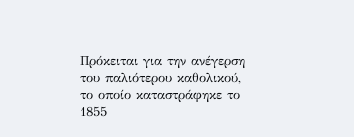Πρόκειται για την ανέγερση του παλιότερου καθολικού, το οποίο καταστράφηκε το 1855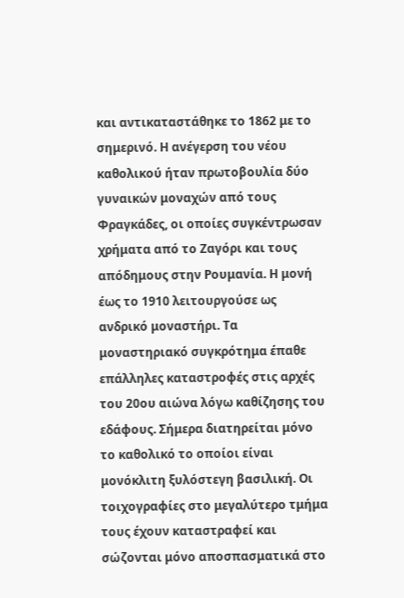και αντικαταστάθηκε το 1862 με το σημερινό. Η ανέγερση του νέου καθολικού ήταν πρωτοβουλία δύο γυναικών μοναχών από τους Φραγκάδες, οι οποίες συγκέντρωσαν χρήματα από το Ζαγόρι και τους απόδημους στην Ρουμανία. Η μονή έως το 1910 λειτουργούσε ως ανδρικό μοναστήρι. Τα μοναστηριακό συγκρότημα έπαθε επάλληλες καταστροφές στις αρχές του 20ου αιώνα λόγω καθίζησης του εδάφους. Σήμερα διατηρείται μόνο το καθολικό το οποίοι είναι μονόκλιτη ξυλόστεγη βασιλική. Οι τοιχογραφίες στο μεγαλύτερο τμήμα τους έχουν καταστραφεί και σώζονται μόνο αποσπασματικά στο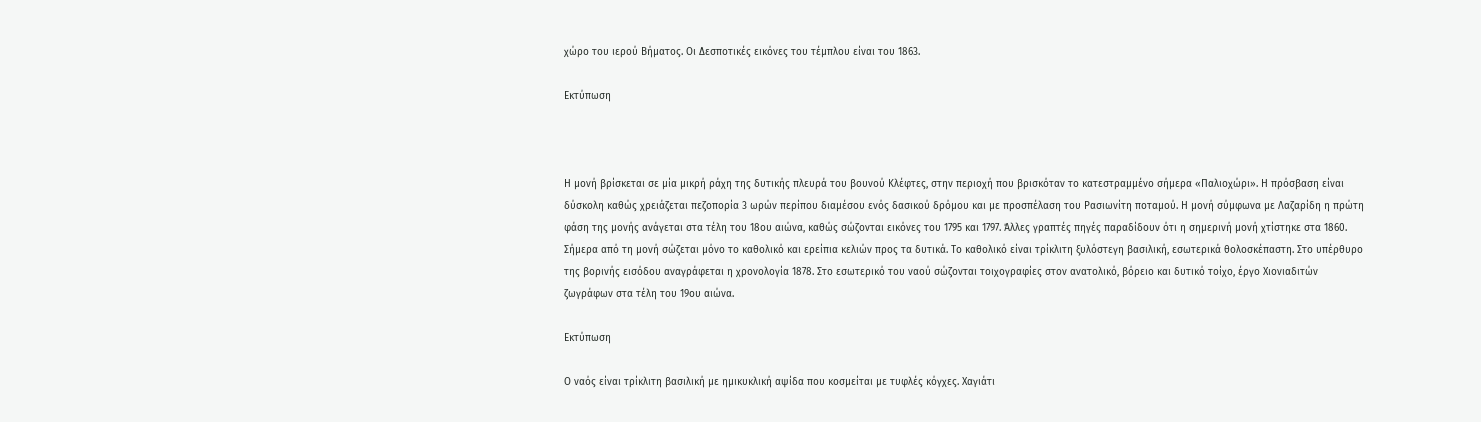χώρο του ιερού Βήματος. Οι Δεσποτικές εικόνες του τέμπλου είναι του 1863.

Εκτύπωση



Η μονή βρίσκεται σε μία μικρή ράχη της δυτικής πλευρά του βουνού Κλέφτες, στην περιοχή που βρισκόταν το κατεστραμμένο σήμερα «Παλιοχώρι». Η πρόσβαση είναι δύσκολη καθώς χρειάζεται πεζοπορία 3 ωρών περίπου διαμέσου ενός δασικού δρόμου και με προσπέλαση του Ρασιωνίτη ποταμού. Η μονή σύμφωνα με Λαζαρίδη η πρώτη φάση της μονής ανάγεται στα τέλη του 18ου αιώνα, καθώς σώζονται εικόνες του 1795 και 1797. Άλλες γραπτές πηγές παραδίδουν ότι η σημερινή μονή χτίστηκε στα 1860. Σήμερα από τη μονή σώζεται μόνο το καθολικό και ερείπια κελιών προς τα δυτικά. Το καθολικό είναι τρίκλιτη ξυλόστεγη βασιλική, εσωτερικά θολοσκέπαστη. Στο υπέρθυρο της βορινής εισόδου αναγράφεται η χρονολογία 1878. Στο εσωτερικό του ναού σώζονται τοιχογραφίες στον ανατολικό, βόρειο και δυτικό τοίχο, έργο Χιονιαδιτών ζωγράφων στα τέλη του 19ου αιώνα.

Εκτύπωση

Ο ναός είναι τρίκλιτη βασιλική με ημικυκλική αψίδα που κοσμείται με τυφλές κόγχες. Χαγιάτι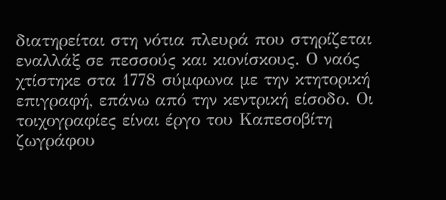διατηρείται στη νότια πλευρά που στηρίζεται εναλλάξ σε πεσσούς και κιονίσκους. Ο ναός χτίστηκε στα 1778 σύμφωνα με την κτητορική επιγραφή, επάνω από την κεντρική είσοδο. Οι τοιχογραφίες είναι έργο του Καπεσοβίτη ζωγράφου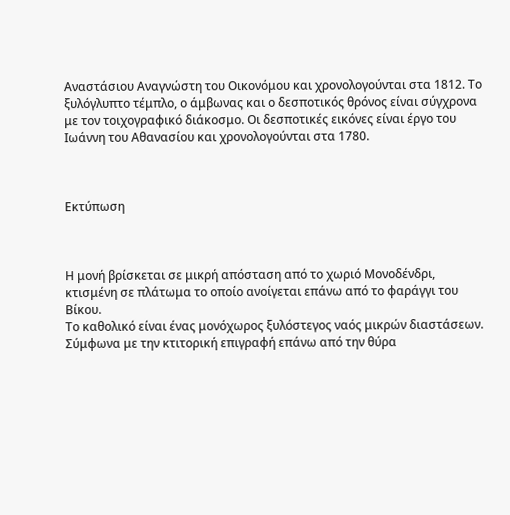Αναστάσιου Αναγνώστη του Οικονόμου και χρονολογούνται στα 1812. Το ξυλόγλυπτο τέμπλο, ο άμβωνας και ο δεσποτικός θρόνος είναι σύγχρονα με τον τοιχογραφικό διάκοσμο. Οι δεσποτικές εικόνες είναι έργο του Ιωάννη του Αθανασίου και χρονολογούνται στα 1780.



Εκτύπωση



Η μονή βρίσκεται σε μικρή απόσταση από το χωριό Μονοδένδρι, κτισμένη σε πλάτωμα το οποίο ανοίγεται επάνω από το φαράγγι του Βίκου.
Το καθολικό είναι ένας μονόχωρος ξυλόστεγος ναός μικρών διαστάσεων. Σύμφωνα με την κτιτορική επιγραφή επάνω από την θύρα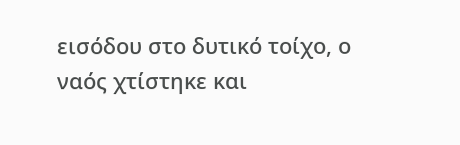εισόδου στο δυτικό τοίχο, ο ναός χτίστηκε και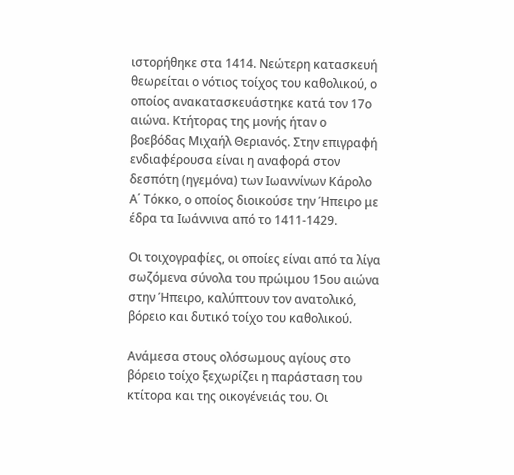ιστορήθηκε στα 1414. Νεώτερη κατασκευή θεωρείται ο νότιος τοίχος του καθολικού, ο οποίος ανακατασκευάστηκε κατά τον 17ο αιώνα. Κτήτορας της μονής ήταν ο βοεβόδας Μιχαήλ Θεριανός. Στην επιγραφή ενδιαφέρουσα είναι η αναφορά στον δεσπότη (ηγεμόνα) των Ιωαννίνων Κάρολο Α΄ Τόκκο, ο οποίος διοικούσε την Ήπειρο με έδρα τα Ιωάννινα από το 1411-1429.

Οι τοιχογραφίες, οι οποίες είναι από τα λίγα σωζόμενα σύνολα του πρώιμου 15ου αιώνα στην Ήπειρο, καλύπτουν τον ανατολικό, βόρειο και δυτικό τοίχο του καθολικού.

Ανάμεσα στους ολόσωμους αγίους στο βόρειο τοίχο ξεχωρίζει η παράσταση του κτίτορα και της οικογένειάς του. Οι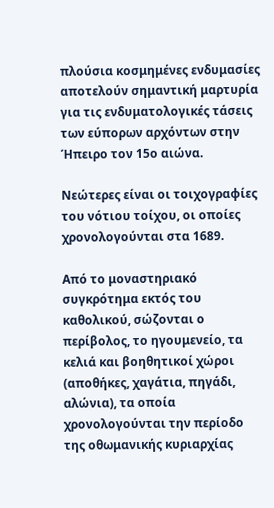πλούσια κοσμημένες ενδυμασίες αποτελούν σημαντική μαρτυρία για τις ενδυματολογικές τάσεις των εύπορων αρχόντων στην Ήπειρο τον 15ο αιώνα.

Νεώτερες είναι οι τοιχογραφίες του νότιου τοίχου, οι οποίες χρονολογούνται στα 1689.

Από το μοναστηριακό συγκρότημα εκτός του καθολικού, σώζονται ο περίβολος, το ηγουμενείο, τα κελιά και βοηθητικοί χώροι (αποθήκες, χαγάτια, πηγάδι, αλώνια), τα οποία χρονολογούνται την περίοδο της οθωμανικής κυριαρχίας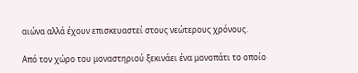αιώνα αλλά έχουν επισκευαστεί στους νεώτερους χρόνους.

Από τον χώρο του μοναστηριού ξεκινάει ένα μονοπάτι το οποίο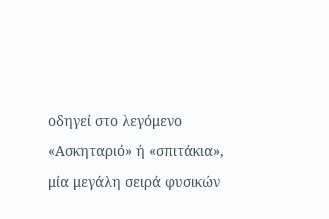οδηγεί στο λεγόμενο «Ασκηταριό» ή «σπιτάκια», μία μεγάλη σειρά φυσικών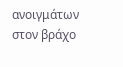ανοιγμάτων στον βράχο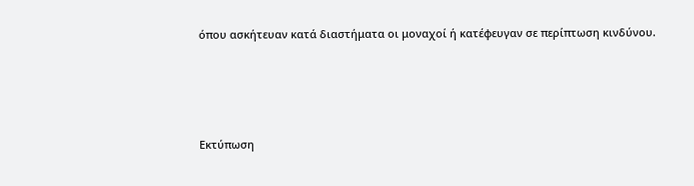όπου ασκήτευαν κατά διαστήματα οι μοναχοί ή κατέφευγαν σε περίπτωση κινδύνου.





Εκτύπωση